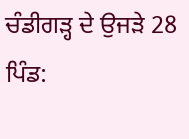ਚੰਡੀਗੜ੍ਹ ਦੇ ਉਜੜੇ 28 ਪਿੰਡ: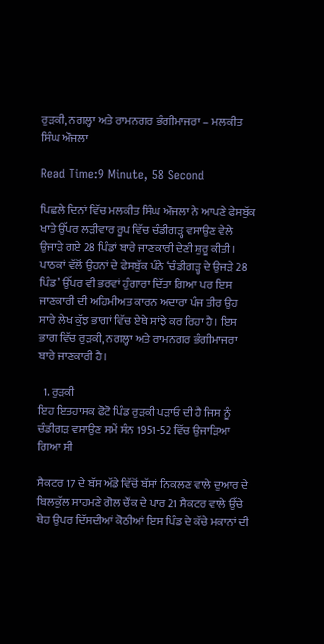ਰੁੜਕੀ, ਨਗਲ੍ਹਾ ਅਤੇ ਰਾਮਨਗਰ ਭੰਗੀਮਾਜਰਾ – ਮਲਕੀਤ ਸਿੰਘ ਔਜਲਾ

Read Time:9 Minute, 58 Second

ਪਿਛਲੇ ਦਿਨਾਂ ਵਿੱਚ ਮਲਕੀਤ ਸਿੰਘ ਔਜਲਾ ਨੇ ਆਪਣੇ ਫੇਸਬੁੱਕ ਖਾਤੇ ਉੱਪਰ ਲੜੀਵਾਰ ਰੂਪ ਵਿੱਚ ਚੰਡੀਗੜ੍ਹ ਵਸਾਉਣ ਵੇਲੇ ਉਜਾੜੇ ਗਏ 28 ਪਿੰਡਾਂ ਬਾਰੇ ਜਾਣਕਾਰੀ ਦੇਣੀ ਸ਼ੁਰੂ ਕੀਤੀ। ਪਾਠਕਾਂ ਵੱਲੋਂ ਉਹਨਾਂ ਦੇ ਫੇਸਬੁੱਕ ਪੰਨੇ ‘ਚੰਡੀਗੜ੍ਹ ਦੇ ਉਜੜੇ 28 ਪਿੰਡ’ ਉੱਪਰ ਵੀ ਭਰਵਾਂ ਹੁੰਗਾਰਾ ਦਿੱਤਾ ਗਿਆ ਪਰ ਇਸ ਜਾਣਕਾਰੀ ਦੀ ਅਹਿਮੀਅਤ ਕਾਰਨ ਅਦਾਰਾ ਪੰਜ ਤੀਰ ਉਹ ਸਾਰੇ ਲੇਖ ਕੁੱਝ ਭਾਗਾਂ ਵਿੱਚ ਏਥੇ ਸਾਂਝੇ ਕਰ ਰਿਹਾ ਹੈ। ਇਸ ਭਾਗ ਵਿੱਚ ਰੁੜਕੀ, ਨਗਲ੍ਹਾ ਅਤੇ ਰਾਮਨਗਰ ਭੰਗੀਮਾਜਰਾ ਬਾਰੇ ਜਾਣਕਾਰੀ ਹੈ।

  1. ਰੁੜਕੀ
ਇਹ ਇਤਹਾਸਕ ਫੋਟੋ ਪਿੰਡ ਰੁੜਕੀ ਪੜਾਓ ਦੀ ਹੈ ਜਿਸ ਨੂੰ ਚੰਡੀਗੜ ਵਸਾਉਣ ਸਮੇਂ ਸੰਨ 1951-52 ਵਿੱਚ ਉਜਾੜਿਆ ਗਿਆ ਸੀ

ਸੈਕਟਰ 17 ਦੇ ਬੱਸ ਅੱਡੇ ਵਿੱਚੋਂ ਬੱਸਾਂ ਨਿਕਲਣ ਵਾਲੇ ਦੁਆਰ ਦੇ ਬਿਲਕੁੱਲ ਸਾਹਮਣੇ ਗੋਲ ਚੌਂਕ ਦੇ ਪਾਰ 21 ਸੈਕਟਰ ਵਾਲੇ ਉੱਚੇ ਥੇਹ ਉਪਰ ਦਿੱਸਦੀਆਂ ਕੋਠੀਆਂ ਇਸ ਪਿੰਡ ਦੇ ਕੱਚੇ ਮਕਾਨਾਂ ਦੀ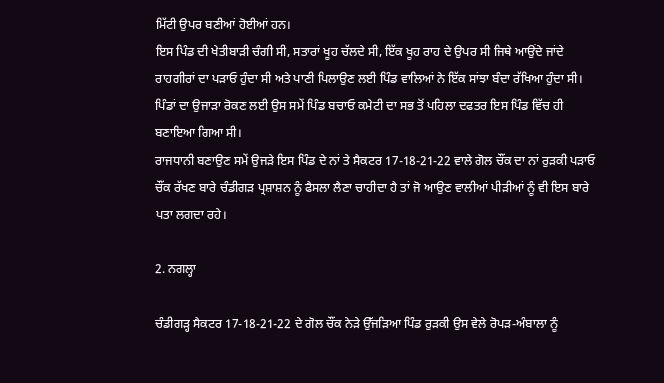ਮਿੱਟੀ ਉਪਰ ਬਣੀਆਂ ਹੋਈਆਂ ਹਨ।
ਇਸ ਪਿੰਡ ਦੀ ਖੇਤੀਬਾੜੀ ਚੰਗੀ ਸੀ, ਸਤਾਰਾਂ ਖੂਹ ਚੱਲਦੇ ਸੀ, ਇੱਕ ਖੂਹ ਰਾਹ ਦੇ ਉਪਰ ਸੀ ਜਿਥੇ ਆਉਂਦੇ ਜਾਂਦੇ ਰਾਹਗੀਰਾਂ ਦਾ ਪੜਾਓ ਹੁੰਦਾ ਸੀ ਅਤੇ ਪਾਣੀ ਪਿਲਾਉਣ ਲਈ ਪਿੰਡ ਵਾਲਿਆਂ ਨੇ ਇੱਕ ਸਾਂਝਾ ਬੰਦਾ ਰੱਖਿਆ ਹੁੰਦਾ ਸੀ।
ਪਿੰਡਾਂ ਦਾ ਉਜਾੜਾ ਰੋਕਣ ਲਈ ਉਸ ਸਮੇਂ ਪਿੰਡ ਬਚਾਓ ਕਮੇਟੀ ਦਾ ਸਭ ਤੋਂ ਪਹਿਲਾ ਦਫਤਰ ਇਸ ਪਿੰਡ ਵਿੱਚ ਹੀ ਬਣਾਇਆ ਗਿਆ ਸੀ।
ਰਾਜਧਾਨੀ ਬਣਾਉਣ ਸਮੇਂ ਉਜੜੇ ਇਸ ਪਿੰਡ ਦੇ ਨਾਂ ਤੇ ਸੈਕਟਰ 17-18-21-22 ਵਾਲੇ ਗੋਲ ਚੌਂਕ ਦਾ ਨਾਂ ਰੁੜਕੀ ਪੜਾਓ ਚੌਂਕ ਰੱਖਣ ਬਾਰੇ ਚੰਡੀਗੜ ਪ੍ਰਸ਼ਾਸ਼ਨ ਨੂੰ ਫੈਸਲਾ ਲੈਣਾ ਚਾਹੀਦਾ ਹੈ ਤਾਂ ਜੋ ਆਉਣ ਵਾਲੀਆਂ ਪੀੜੀਆਂ ਨੂੰ ਵੀ ਇਸ ਬਾਰੇ ਪਤਾ ਲਗਦਾ ਰਹੇ।

2. ਨਗਲ੍ਹਾ

ਚੰਡੀਗੜ੍ਹ ਸੈਕਟਰ 17-18-21-22 ਦੇ ਗੋਲ ਚੌਂਕ ਨੇੜੇ ਉੱਜੜਿਆ ਪਿੰਡ ਰੁੜਕੀ ਉਸ ਵੇਲੇ ਰੋਪੜ-ਅੰਬਾਲਾ ਨੂੰ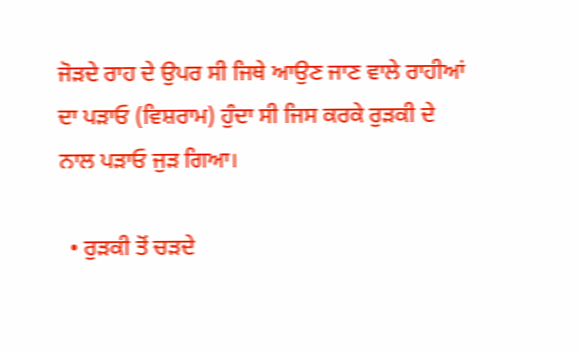ਜੋੜਦੇ ਰਾਹ ਦੇ ਉਪਰ ਸੀ ਜਿਥੇ ਆਉਣ ਜਾਣ ਵਾਲੇ ਰਾਹੀਆਂ ਦਾ ਪੜਾਓ (ਵਿਸ਼ਰਾਮ) ਹੁੰਦਾ ਸੀ ਜਿਸ ਕਰਕੇ ਰੁੜਕੀ ਦੇ ਨਾਲ ਪੜਾਓ ਜੁੜ ਗਿਆ।

  • ਰੁੜਕੀ ਤੋਂ ਚੜਦੇ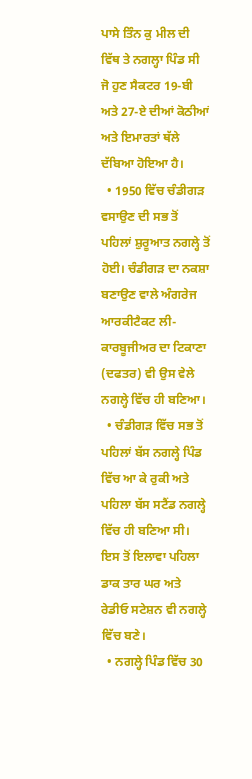ਪਾਸੇ ਤਿੰਨ ਕੁ ਮੀਲ ਦੀ ਵਿੱਥ ਤੇ ਨਗਲ੍ਹਾ ਪਿੰਡ ਸੀ ਜੋ ਹੁਣ ਸੈਕਟਰ 19-ਬੀ ਅਤੇ 27-ਏ ਦੀਆਂ ਕੋਠੀਆਂ ਅਤੇ ਇਮਾਰਤਾਂ ਥੱਲੇ ਦੱਬਿਆ ਹੋਇਆ ਹੈ।
  • 1950 ਵਿੱਚ ਚੰਡੀਗੜ ਵਸਾਉਣ ਦੀ ਸਭ ਤੋਂ ਪਹਿਲਾਂ ਸ਼ੁਰੂਆਤ ਨਗਲ੍ਹੇ ਤੋਂ ਹੋਈ। ਚੰਡੀਗੜ ਦਾ ਨਕਸ਼ਾ ਬਣਾਉਣ ਵਾਲੇ ਅੰਗਰੇਜ ਆਰਕੀਟੈਕਟ ਲੀ-ਕਾਰਬੂਜੀਅਰ ਦਾ ਟਿਕਾਣਾ (ਦਫਤਰ) ਵੀ ਉਸ ਵੇਲੇ ਨਗਲ੍ਹੇ ਵਿੱਚ ਹੀ ਬਣਿਆ।
  • ਚੰਡੀਗੜ ਵਿੱਚ ਸਭ ਤੋਂ ਪਹਿਲਾਂ ਬੱਸ ਨਗਲ੍ਹੇ ਪਿੰਡ ਵਿੱਚ ਆ ਕੇ ਰੁਕੀ ਅਤੇ ਪਹਿਲਾ ਬੱਸ ਸਟੈਂਡ ਨਗਲ੍ਹੇ ਵਿੱਚ ਹੀ ਬਣਿਆ ਸੀ। ਇਸ ਤੋਂ ਇਲਾਵਾ ਪਹਿਲਾ ਡਾਕ ਤਾਰ ਘਰ ਅਤੇ ਰੇਡੀਓ ਸਟੇਸ਼ਨ ਵੀ ਨਗਲ੍ਹੇ ਵਿੱਚ ਬਣੇ।
  • ਨਗਲ੍ਹੇ ਪਿੰਡ ਵਿੱਚ 30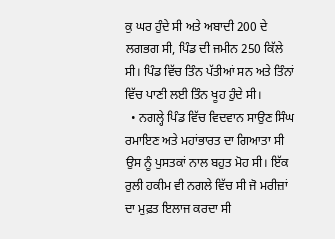ਕੁ ਘਰ ਹੁੰਦੇ ਸੀ ਅਤੇ ਅਬਾਦੀ 200 ਦੇ ਲਗਭਗ ਸੀ, ਪਿੰਡ ਦੀ ਜਮੀਨ 250 ਕਿੱਲੇ ਸੀ। ਪਿੰਡ ਵਿੱਚ ਤਿੰਨ ਪੱਤੀਆਂ ਸਨ ਅਤੇ ਤਿੰਨਾਂ ਵਿੱਚ ਪਾਣੀ ਲਈ ਤਿੰਨ ਖੂਹ ਹੁੰਦੇ ਸੀ।
  • ਨਗਲ੍ਹੇ ਪਿੰਡ ਵਿੱਚ ਵਿਦਵਾਨ ਸਾਉਣ ਸਿੰਘ ਰਮਾਇਣ ਅਤੇ ਮਹਾਂਭਾਰਤ ਦਾ ਗਿਆਤਾ ਸੀ ਉਸ ਨੂੰ ਪੁਸਤਕਾਂ ਨਾਲ ਬਹੁਤ ਮੋਹ ਸੀ। ਇੱਕ ਰੁਲੀ ਹਕੀਮ ਵੀ ਨਗਲੇ ਵਿੱਚ ਸੀ ਜੋ ਮਰੀਜ਼ਾਂ ਦਾ ਮੁਫ਼ਤ ਇਲਾਜ ਕਰਦਾ ਸੀ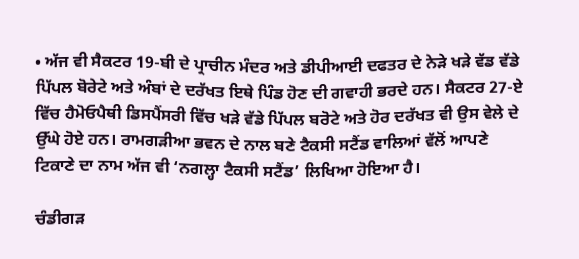• ਅੱਜ ਵੀ ਸੈਕਟਰ 19-ਬੀ ਦੇ ਪ੍ਰਾਚੀਨ ਮੰਦਰ ਅਤੇ ਡੀਪੀਆਈ ਦਫਤਰ ਦੇ ਨੇੜੇ ਖੜੇ ਵੱਡ ਵੱਡੇ ਪਿੱਪਲ ਬੋਰੇਟੇ ਅਤੇ ਅੰਬਾਂ ਦੇ ਦਰੱਖਤ ਇਥੇ ਪਿੰਡ ਹੋਣ ਦੀ ਗਵਾਹੀ ਭਰਦੇ ਹਨ। ਸੈਕਟਰ 27-ਏ ਵਿੱਚ ਹੈਮੋਓਪੈਥੀ ਡਿਸਪੈਂਸਰੀ ਵਿੱਚ ਖੜੇ ਵੱਡੇ ਪਿੱਪਲ ਬਰੋਟੇ ਅਤੇ ਹੋਰ ਦਰੱਖਤ ਵੀ ਉਸ ਵੇਲੇ ਦੇ ਉੱਘੇ ਹੋਏ ਹਨ। ਰਾਮਗੜੀਆ ਭਵਨ ਦੇ ਨਾਲ ਬਣੇ ਟੈਕਸੀ ਸਟੈਂਡ ਵਾਲਿਆਂ ਵੱਲੋਂ ਆਪਣੇ ਟਿਕਾਣੇ ਦਾ ਨਾਮ ਅੱਜ ਵੀ ‘ਨਗਲ੍ਹਾ ਟੈਕਸੀ ਸਟੈਂਡ’ ਲਿਖਿਆ ਹੋਇਆ ਹੈ।

ਚੰਡੀਗੜ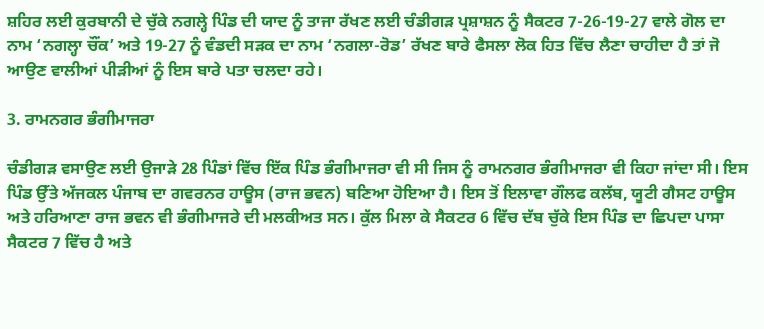ਸ਼ਹਿਰ ਲਈ ਕੁਰਬਾਨੀ ਦੇ ਚੁੱਕੇ ਨਗਲ੍ਹੇ ਪਿੰਡ ਦੀ ਯਾਦ ਨੂੰ ਤਾਜਾ ਰੱਖਣ ਲਈ ਚੰਡੀਗੜ ਪ੍ਰਸ਼ਾਸ਼ਨ ਨੂੰ ਸੈਕਟਰ 7-26-19-27 ਵਾਲੇ ਗੋਲ ਦਾ ਨਾਮ ‘ਨਗਲ੍ਹਾ ਚੌਂਕ’ ਅਤੇ 19-27 ਨੂੰ ਵੰਡਦੀ ਸੜਕ ਦਾ ਨਾਮ ‘ਨਗਲਾ-ਰੋਡ’ ਰੱਖਣ ਬਾਰੇ ਫੈਸਲਾ ਲੋਕ ਹਿਤ ਵਿੱਚ ਲੈਣਾ ਚਾਹੀਦਾ ਹੈ ਤਾਂ ਜੋ ਆਉਣ ਵਾਲੀਆਂ ਪੀੜੀਆਂ ਨੂੰ ਇਸ ਬਾਰੇ ਪਤਾ ਚਲਦਾ ਰਹੇ।

3. ਰਾਮਨਗਰ ਭੰਗੀਮਾਜਰਾ

ਚੰਡੀਗੜ ਵਸਾਉਣ ਲਈ ਉਜਾੜੇ 28 ਪਿੰਡਾਂ ਵਿੱਚ ਇੱਕ ਪਿੰਡ ਭੰਗੀਮਾਜਰਾ ਵੀ ਸੀ ਜਿਸ ਨੂੰ ਰਾਮਨਗਰ ਭੰਗੀਮਾਜਰਾ ਵੀ ਕਿਹਾ ਜਾਂਦਾ ਸੀ। ਇਸ ਪਿੰਡ ਉੱਤੇ ਅੱਜਕਲ ਪੰਜਾਬ ਦਾ ਗਵਰਨਰ ਹਾਊਸ (ਰਾਜ ਭਵਨ) ਬਣਿਆ ਹੋਇਆ ਹੈ। ਇਸ ਤੋਂ ਇਲਾਵਾ ਗੌਲਫ ਕਲੱਬ, ਯੂਟੀ ਗੈਸਟ ਹਾਊਸ ਅਤੇ ਹਰਿਆਣਾ ਰਾਜ ਭਵਨ ਵੀ ਭੰਗੀਮਾਜਰੇ ਦੀ ਮਲਕੀਅਤ ਸਨ। ਕੁੱਲ ਮਿਲਾ ਕੇ ਸੈਕਟਰ 6 ਵਿੱਚ ਦੱਬ ਚੁੱਕੇ ਇਸ ਪਿੰਡ ਦਾ ਛਿਪਦਾ ਪਾਸਾ ਸੈਕਟਰ 7 ਵਿੱਚ ਹੈ ਅਤੇ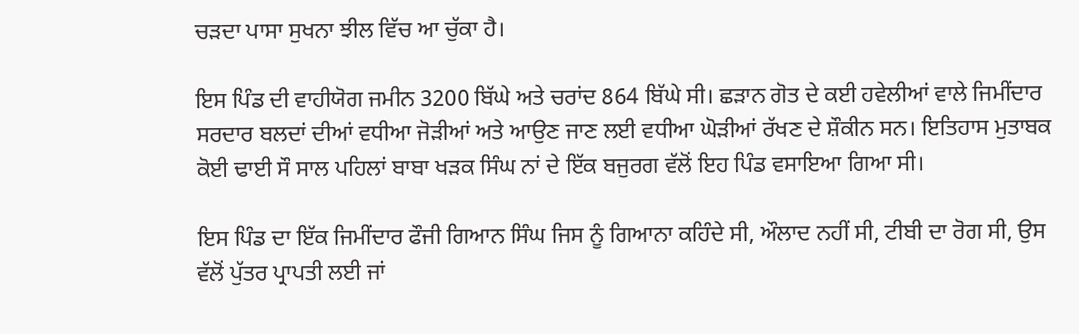ਚੜਦਾ ਪਾਸਾ ਸੁਖਨਾ ਝੀਲ ਵਿੱਚ ਆ ਚੁੱਕਾ ਹੈ।

ਇਸ ਪਿੰਡ ਦੀ ਵਾਹੀਯੋਗ ਜਮੀਨ 3200 ਬਿੱਘੇ ਅਤੇ ਚਰਾਂਦ 864 ਬਿੱਘੇ ਸੀ। ਛੜਾਨ ਗੋਤ ਦੇ ਕਈ ਹਵੇਲੀਆਂ ਵਾਲੇ ਜਿਮੀਂਦਾਰ ਸਰਦਾਰ ਬਲਦਾਂ ਦੀਆਂ ਵਧੀਆ ਜੋੜੀਆਂ ਅਤੇ ਆਉਣ ਜਾਣ ਲਈ ਵਧੀਆ ਘੋੜੀਆਂ ਰੱਖਣ ਦੇ ਸ਼ੌਕੀਨ ਸਨ। ਇਤਿਹਾਸ ਮੁਤਾਬਕ ਕੋਈ ਢਾਈ ਸੌ ਸਾਲ ਪਹਿਲਾਂ ਬਾਬਾ ਖੜਕ ਸਿੰਘ ਨਾਂ ਦੇ ਇੱਕ ਬਜੁਰਗ ਵੱਲੋਂ ਇਹ ਪਿੰਡ ਵਸਾਇਆ ਗਿਆ ਸੀ।

ਇਸ ਪਿੰਡ ਦਾ ਇੱਕ ਜਿਮੀਂਦਾਰ ਫੌਜੀ ਗਿਆਨ ਸਿੰਘ ਜਿਸ ਨੂੰ ਗਿਆਨਾ ਕਹਿੰਦੇ ਸੀ, ਔਲਾਦ ਨਹੀਂ ਸੀ, ਟੀਬੀ ਦਾ ਰੋਗ ਸੀ, ਉਸ ਵੱਲੋਂ ਪੁੱਤਰ ਪ੍ਰਾਪਤੀ ਲਈ ਜਾਂ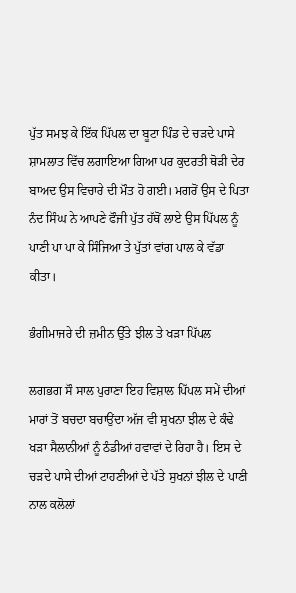ਪੁੱਤ ਸਮਝ ਕੇ ਇੱਕ ਪਿੱਪਲ ਦਾ ਬੂਟਾ ਪਿੰਡ ਦੇ ਚੜਦੇ ਪਾਸੇ ਸ਼ਾਮਲਾਤ ਵਿੱਚ ਲਗਾਇਆ ਗਿਆ ਪਰ ਕੁਦਰਤੀ ਥੋੜੀ ਦੇਰ ਬਾਅਦ ਉਸ ਵਿਚਾਰੇ ਦੀ ਮੌਤ ਹੋ ਗਈ। ਮਗਰੋਂ ਉਸ ਦੇ ਪਿਤਾ ਨੰਦ ਸਿੰਘ ਨੇ ਆਪਣੇ ਫੌਜੀ ਪੁੱਤ ਹੱਥੋਂ ਲਾਏ ਉਸ ਪਿੱਪਲ ਨੂੰ ਪਾਣੀ ਪਾ ਪਾ ਕੇ ਸਿੰਜਿਆ ਤੇ ਪੁੱਤਾਂ ਵਾਂਗ ਪਾਲ ਕੇ ਵੱਡਾ ਕੀਤਾ।

ਭੰਗੀਮਾਜਰੇ ਦੀ ਜ਼ਮੀਨ ਉੱਤੇ ਝੀਲ ਤੇ ਖੜਾ ਪਿੱਪਲ

ਲਗਭਗ ਸੌ ਸਾਲ ਪੁਰਾਣਾ ਇਹ ਵਿਸ਼ਾਲ ਪਿੱਪਲ ਸਮੇਂ ਦੀਆਂ ਮਾਰਾਂ ਤੋਂ ਬਚਦਾ ਬਚਾਉਂਦਾ ਅੱਜ ਵੀ ਸੁਖਨਾ ਝੀਲ ਦੇ ਕੰਢੇ ਖੜਾ ਸੈਲਾਨੀਆਂ ਨੂੰ ਠੰਡੀਆਂ ਹਵਾਵਾਂ ਦੇ ਰਿਹਾ ਹੈ। ਇਸ ਦੇ ਚੜਦੇ ਪਾਸੇ ਦੀਆਂ ਟਾਹਣੀਆਂ ਦੇ ਪੱਤੇ ਸੁਖਨਾਂ ਝੀਲ ਦੇ ਪਾਣੀ ਨਾਲ ਕਲੋਲਾਂ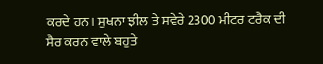ਕਰਦੇ ਹਨ। ਸੁਖਨਾ ਝੀਲ ਤੇ ਸਵੇਰੇ 2300 ਮੀਟਰ ਟਰੈਕ ਦੀ ਸੈਰ ਕਰਨ ਵਾਲੇ ਬਹੁਤੇ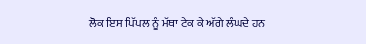ਲੋਕ ਇਸ ਪਿੱਪਲ ਨੂੰ ਮੱਥਾ ਟੇਕ ਕੇ ਅੱਗੇ ਲੰਘਦੇ ਹਨ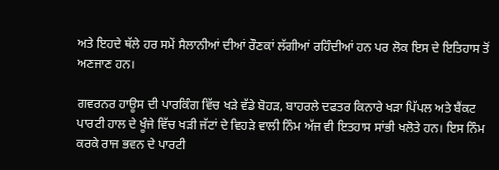ਅਤੇ ਇਹਦੇ ਥੱਲੇ ਹਰ ਸਮੇਂ ਸੈਲਾਨੀਆਂ ਦੀਆਂ ਰੌਣਕਾਂ ਲੱਗੀਆਂ ਰਹਿੰਦੀਆਂ ਹਨ ਪਰ ਲੋਕ ਇਸ ਦੇ ਇਤਿਹਾਸ ਤੋਂ ਅਣਜਾਣ ਹਨ।

ਗਵਰਨਰ ਹਾਊਸ ਦੀ ਪਾਰਕਿੰਗ ਵਿੱਚ ਖੜੇ ਵੱਡੇ ਬੋਹੜ, ਬਾਹਰਲੇ ਦਫਤਰ ਕਿਨਾਰੇ ਖੜਾ ਪਿੱਪਲ ਅਤੇ ਬੈਂਕਟ ਪਾਰਟੀ ਹਾਲ ਦੇ ਖੂੰਜੇ ਵਿੱਚ ਖੜੀ ਜੱਟਾਂ ਦੇ ਵਿਹੜੇ ਵਾਲੀ ਨਿੰਮ ਅੱਜ ਵੀ ਇਤਹਾਸ ਸਾਂਭੀ ਖਲੋਤੇ ਹਨ। ਇਸ ਨਿੰਮ ਕਰਕੇ ਰਾਜ ਭਵਨ ਦੇ ਪਾਰਟੀ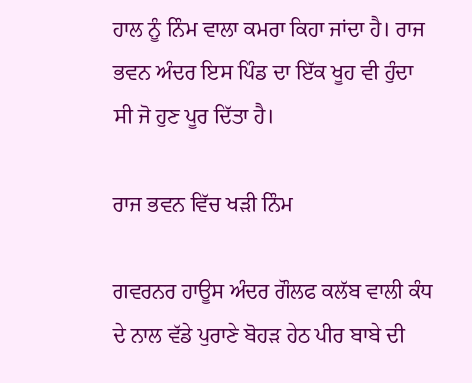ਹਾਲ ਨੂੰ ਨਿੰਮ ਵਾਲਾ ਕਮਰਾ ਕਿਹਾ ਜਾਂਦਾ ਹੈ। ਰਾਜ ਭਵਨ ਅੰਦਰ ਇਸ ਪਿੰਡ ਦਾ ਇੱਕ ਖੂਹ ਵੀ ਹੁੰਦਾ ਸੀ ਜੋ ਹੁਣ ਪੂਰ ਦਿੱਤਾ ਹੈ।

ਰਾਜ ਭਵਨ ਵਿੱਚ ਖੜੀ ਨਿੰਮ

ਗਵਰਨਰ ਹਾਊਸ ਅੰਦਰ ਗੌਲਫ ਕਲੱਬ ਵਾਲੀ ਕੰਧ ਦੇ ਨਾਲ ਵੱਡੇ ਪੁਰਾਣੇ ਬੋਹੜ ਹੇਠ ਪੀਰ ਬਾਬੇ ਦੀ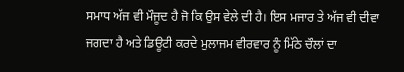ਸਮਾਧ ਅੱਜ ਵੀ ਮੌਜੂਦ ਹੈ ਜੋ ਕਿ ਉਸ ਵੇਲੇ ਦੀ ਹੈ। ਇਸ ਮਜਾਰ ਤੇ ਅੱਜ ਵੀ ਦੀਵਾ ਜਗਦਾ ਹੈ ਅਤੇ ਡਿਊਟੀ ਕਰਦੇ ਮੁਲਾਜਮ ਵੀਰਵਾਰ ਨੂੰ ਮਿੱਠੇ ਚੌਲਾਂ ਦਾ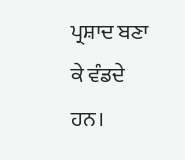ਪ੍ਰਸ਼ਾਦ ਬਣਾ ਕੇ ਵੰਡਦੇ ਹਨ।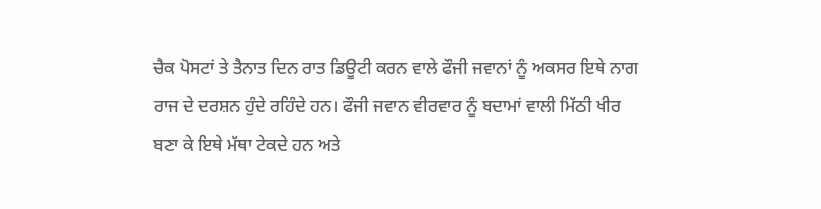ਚੈਕ ਪੋਸਟਾਂ ਤੇ ਤੈਨਾਤ ਦਿਨ ਰਾਤ ਡਿਊਟੀ ਕਰਨ ਵਾਲੇ ਫੌਜੀ ਜਵਾਨਾਂ ਨੂੰ ਅਕਸਰ ਇਥੇ ਨਾਗ ਰਾਜ ਦੇ ਦਰਸ਼ਨ ਹੁੰਦੇ ਰਹਿੰਦੇ ਹਨ। ਫੌਜੀ ਜਵਾਨ ਵੀਰਵਾਰ ਨੂੰ ਬਦਾਮਾਂ ਵਾਲੀ ਮਿੱਠੀ ਖੀਰ ਬਣਾ ਕੇ ਇਥੇ ਮੱਥਾ ਟੇਕਦੇ ਹਨ ਅਤੇ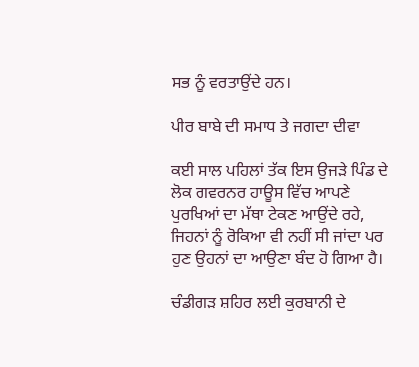ਸਭ ਨੂੰ ਵਰਤਾਉਂਦੇ ਹਨ।

ਪੀਰ ਬਾਬੇ ਦੀ ਸਮਾਧ ਤੇ ਜਗਦਾ ਦੀਵਾ

ਕਈ ਸਾਲ ਪਹਿਲਾਂ ਤੱਕ ਇਸ ਉਜੜੇ ਪਿੰਡ ਦੇ ਲੋਕ ਗਵਰਨਰ ਹਾਊਸ ਵਿੱਚ ਆਪਣੇ ਪੁਰਖਿਆਂ ਦਾ ਮੱਥਾ ਟੇਕਣ ਆਉਂਦੇ ਰਹੇ, ਜਿਹਨਾਂ ਨੂੰ ਰੋਕਿਆ ਵੀ ਨਹੀਂ ਸੀ ਜਾਂਦਾ ਪਰ ਹੁਣ ਉਹਨਾਂ ਦਾ ਆਉਣਾ ਬੰਦ ਹੋ ਗਿਆ ਹੈ।

ਚੰਡੀਗੜ ਸ਼ਹਿਰ ਲਈ ਕੁਰਬਾਨੀ ਦੇ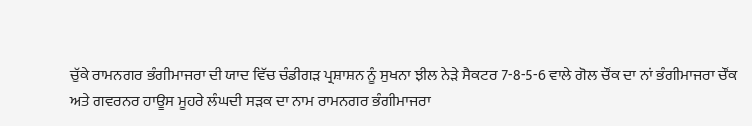ਚੁੱਕੇ ਰਾਮਨਗਰ ਭੰਗੀਮਾਜਰਾ ਦੀ ਯਾਦ ਵਿੱਚ ਚੰਡੀਗੜ ਪ੍ਰਸ਼ਾਸ਼ਨ ਨੂੰ ਸੁਖਨਾ ਝੀਲ ਨੇੜੇ ਸੈਕਟਰ 7-8-5-6 ਵਾਲੇ ਗੋਲ ਚੌਂਕ ਦਾ ਨਾਂ ਭੰਗੀਮਾਜਰਾ ਚੌਂਕ ਅਤੇ ਗਵਰਨਰ ਹਾਊਸ ਮੂਹਰੇ ਲੰਘਦੀ ਸੜਕ ਦਾ ਨਾਮ ਰਾਮਨਗਰ ਭੰਗੀਮਾਜਰਾ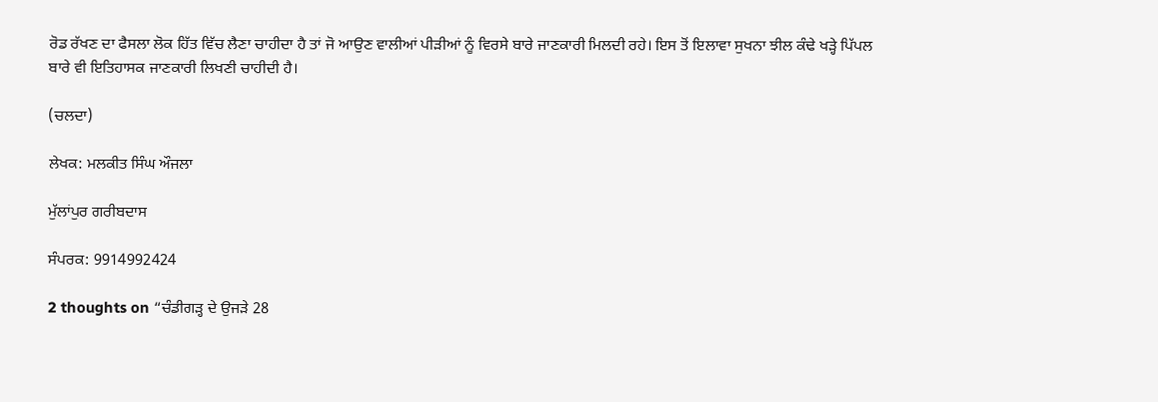ਰੋਡ ਰੱਖਣ ਦਾ ਫੈਸਲਾ ਲੋਕ ਹਿੱਤ ਵਿੱਚ ਲੈਣਾ ਚਾਹੀਦਾ ਹੈ ਤਾਂ ਜੋ ਆਉਣ ਵਾਲੀਆਂ ਪੀੜੀਆਂ ਨੂੰ ਵਿਰਸੇ ਬਾਰੇ ਜਾਣਕਾਰੀ ਮਿਲਦੀ ਰਹੇ। ਇਸ ਤੋਂ ਇਲਾਵਾ ਸੁਖਨਾ ਝੀਲ ਕੰਢੇ ਖੜ੍ਹੇ ਪਿੱਪਲ ਬਾਰੇ ਵੀ ਇਤਿਹਾਸਕ ਜਾਣਕਾਰੀ ਲਿਖਣੀ ਚਾਹੀਦੀ ਹੈ।

(ਚਲਦਾ)

ਲੇਖਕ: ਮਲਕੀਤ ਸਿੰਘ ਔਜਲਾ

ਮੁੱਲਾਂਪੁਰ ਗਰੀਬਦਾਸ

ਸੰਪਰਕ: 9914992424

2 thoughts on “ਚੰਡੀਗੜ੍ਹ ਦੇ ਉਜੜੇ 28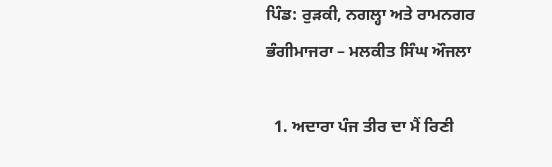ਪਿੰਡ: ਰੁੜਕੀ, ਨਗਲ੍ਹਾ ਅਤੇ ਰਾਮਨਗਰ ਭੰਗੀਮਾਜਰਾ – ਮਲਕੀਤ ਸਿੰਘ ਔਜਲਾ

  1. ਅਦਾਰਾ ਪੰਜ ਤੀਰ ਦਾ ਮੈਂ ਰਿਣੀ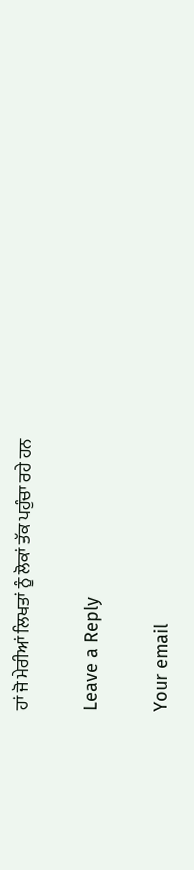ਹਾਂ ਜੋ ਮੇਰੀਆਂ ਲਿਖਤਾਂ ਨੂੰ ਲੋਕਾਂ ਤੱਕ ਪਹੁੰਚਾ ਰਹੇ ਹਨ

Leave a Reply

Your email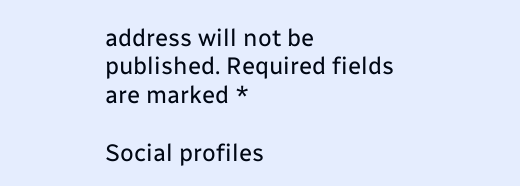address will not be published. Required fields are marked *

Social profiles